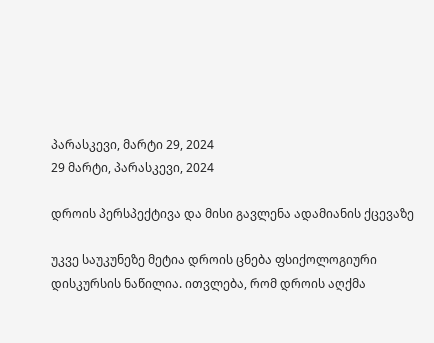პარასკევი, მარტი 29, 2024
29 მარტი, პარასკევი, 2024

დროის პერსპექტივა და მისი გავლენა ადამიანის ქცევაზე

უკვე საუკუნეზე მეტია დროის ცნება ფსიქოლოგიური დისკურსის ნაწილია. ითვლება, რომ დროის აღქმა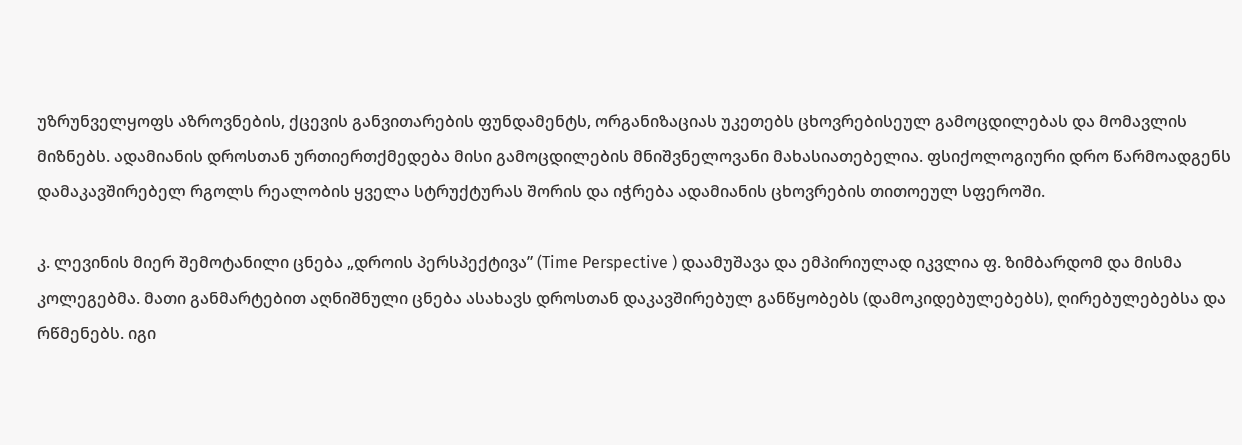უზრუნველყოფს აზროვნების, ქცევის განვითარების ფუნდამენტს, ორგანიზაციას უკეთებს ცხოვრებისეულ გამოცდილებას და მომავლის მიზნებს. ადამიანის დროსთან ურთიერთქმედება მისი გამოცდილების მნიშვნელოვანი მახასიათებელია. ფსიქოლოგიური დრო წარმოადგენს დამაკავშირებელ რგოლს რეალობის ყველა სტრუქტურას შორის და იჭრება ადამიანის ცხოვრების თითოეულ სფეროში.

კ. ლევინის მიერ შემოტანილი ცნება „დროის პერსპექტივა” (Time Perspective ) დაამუშავა და ემპირიულად იკვლია ფ. ზიმბარდომ და მისმა კოლეგებმა. მათი განმარტებით აღნიშნული ცნება ასახავს დროსთან დაკავშირებულ განწყობებს (დამოკიდებულებებს), ღირებულებებსა და რწმენებს. იგი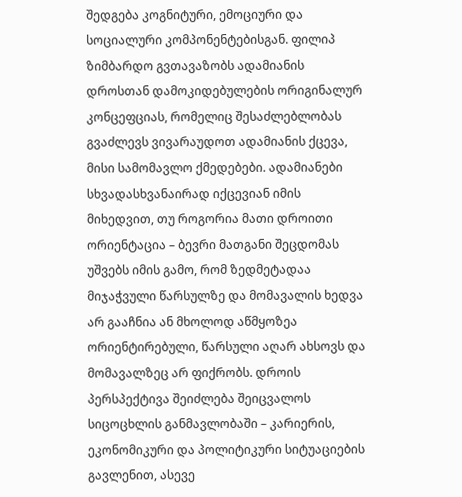შედგება კოგნიტური, ემოციური და სოციალური კომპონენტებისგან. ფილიპ ზიმბარდო გვთავაზობს ადამიანის დროსთან დამოკიდებულების ორიგინალურ კონცეფციას, რომელიც შესაძლებლობას გვაძლევს ვივარაუდოთ ადამიანის ქცევა, მისი სამომავლო ქმედებები. ადამიანები სხვადასხვანაირად იქცევიან იმის მიხედვით, თუ როგორია მათი დროითი ორიენტაცია – ბევრი მათგანი შეცდომას უშვებს იმის გამო, რომ ზედმეტადაა მიჯაჭვული წარსულზე და მომავალის ხედვა არ გააჩნია ან მხოლოდ აწმყოზეა ორიენტირებული, წარსული აღარ ახსოვს და მომავალზეც არ ფიქრობს. დროის პერსპექტივა შეიძლება შეიცვალოს სიცოცხლის განმავლობაში – კარიერის, ეკონომიკური და პოლიტიკური სიტუაციების გავლენით, ასევე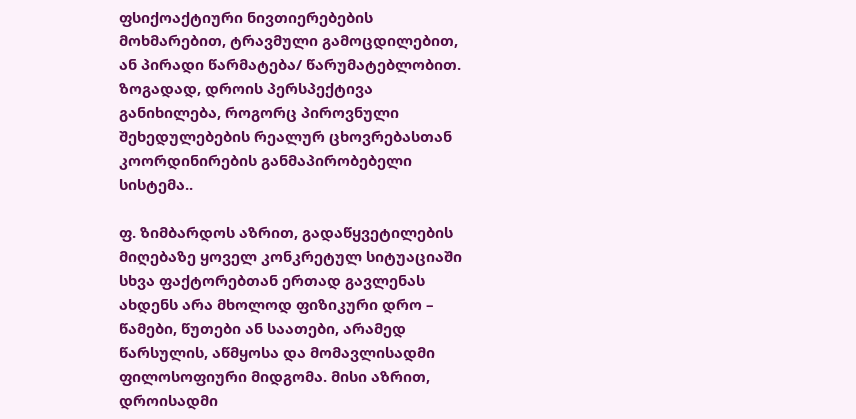ფსიქოაქტიური ნივთიერებების მოხმარებით, ტრავმული გამოცდილებით, ან პირადი წარმატება/ წარუმატებლობით. ზოგადად, დროის პერსპექტივა განიხილება, როგორც პიროვნული შეხედულებების რეალურ ცხოვრებასთან კოორდინირების განმაპირობებელი სისტემა..

ფ. ზიმბარდოს აზრით, გადაწყვეტილების მიღებაზე ყოველ კონკრეტულ სიტუაციაში სხვა ფაქტორებთან ერთად გავლენას ახდენს არა მხოლოდ ფიზიკური დრო – წამები, წუთები ან საათები, არამედ წარსულის, აწმყოსა და მომავლისადმი ფილოსოფიური მიდგომა. მისი აზრით, დროისადმი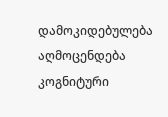დამოკიდებულება აღმოცენდება კოგნიტური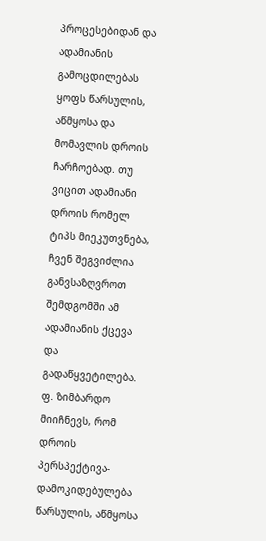პროცესებიდან და ადამიანის გამოცდილებას ყოფს წარსულის, აწმყოსა და მომავლის დროის ჩარჩოებად. თუ ვიცით ადამიანი დროის რომელ ტიპს მიეკუთვნება, ჩვენ შეგვიძლია განვსაზღვროთ შემდგომში ამ ადამიანის ქცევა და გადაწყვეტილება. ფ. ზიმბარდო მიიჩნევს, რომ დროის პერსპექტივა- დამოკიდებულება წარსულის, აწმყოსა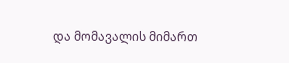და მომავალის მიმართ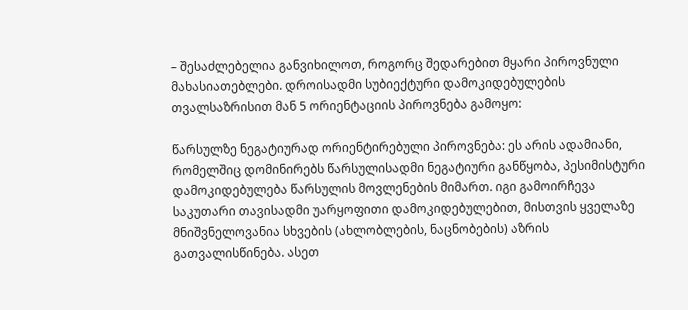– შესაძლებელია განვიხილოთ, როგორც შედარებით მყარი პიროვნული მახასიათებლები. დროისადმი სუბიექტური დამოკიდებულების თვალსაზრისით მან 5 ორიენტაციის პიროვნება გამოყო:

წარსულზე ნეგატიურად ორიენტირებული პიროვნება: ეს არის ადამიანი, რომელშიც დომინირებს წარსულისადმი ნეგატიური განწყობა, პესიმისტური დამოკიდებულება წარსულის მოვლენების მიმართ. იგი გამოირჩევა საკუთარი თავისადმი უარყოფითი დამოკიდებულებით, მისთვის ყველაზე მნიშვნელოვანია სხვების (ახლობლების, ნაცნობების) აზრის გათვალისწინება. ასეთ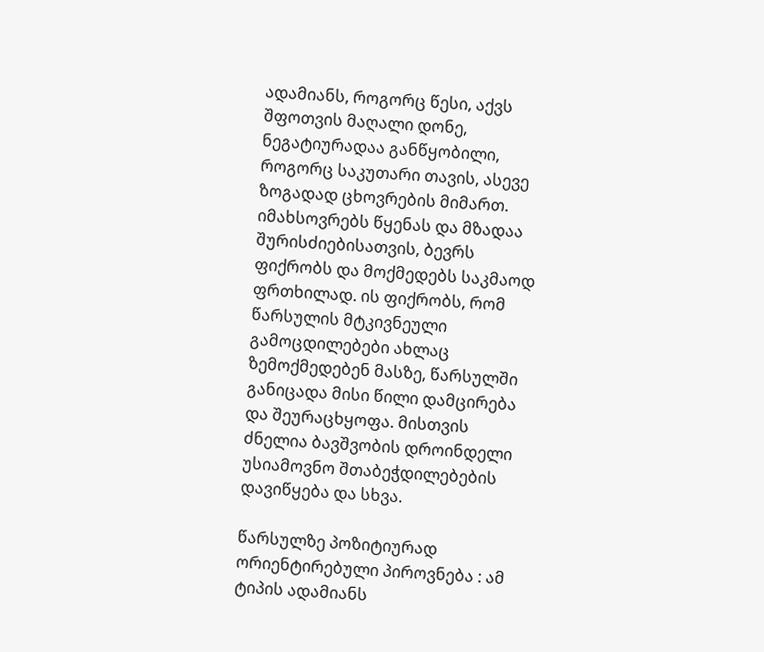ადამიანს, როგორც წესი, აქვს შფოთვის მაღალი დონე, ნეგატიურადაა განწყობილი, როგორც საკუთარი თავის, ასევე ზოგადად ცხოვრების მიმართ. იმახსოვრებს წყენას და მზადაა შურისძიებისათვის, ბევრს ფიქრობს და მოქმედებს საკმაოდ ფრთხილად. ის ფიქრობს, რომ წარსულის მტკივნეული გამოცდილებები ახლაც ზემოქმედებენ მასზე, წარსულში განიცადა მისი წილი დამცირება და შეურაცხყოფა. მისთვის ძნელია ბავშვობის დროინდელი უსიამოვნო შთაბეჭდილებების დავიწყება და სხვა.

წარსულზე პოზიტიურად ორიენტირებული პიროვნება : ამ ტიპის ადამიანს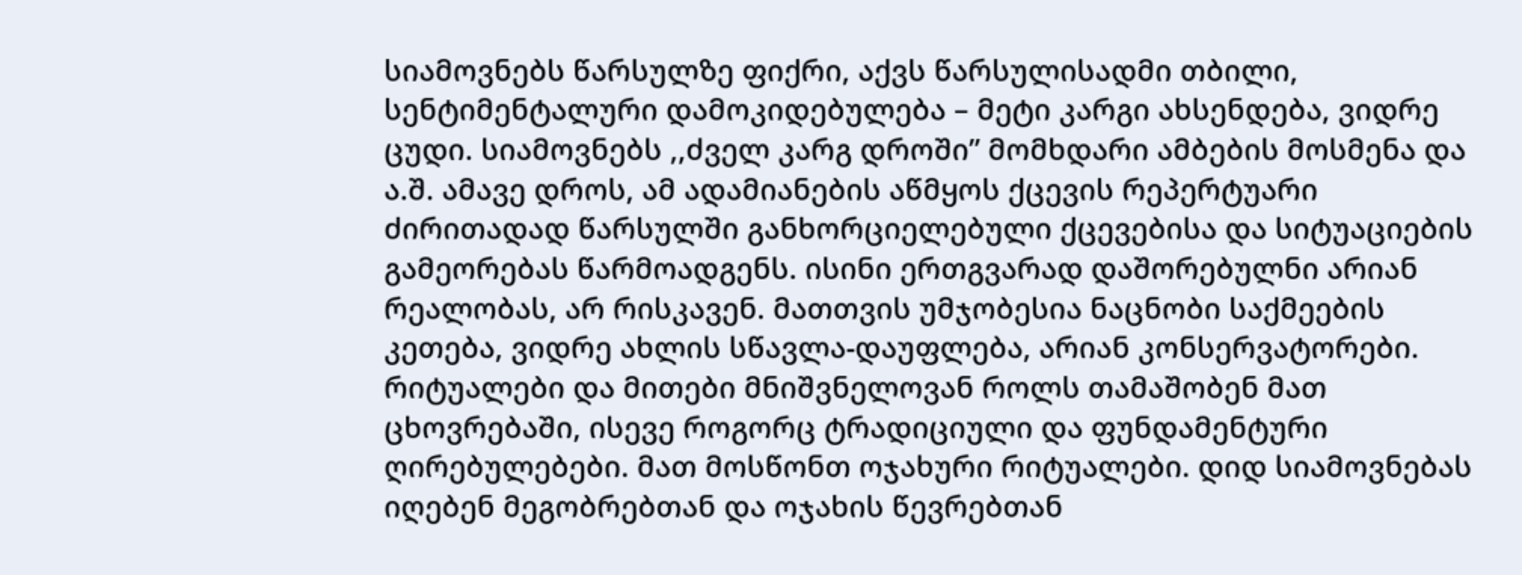სიამოვნებს წარსულზე ფიქრი, აქვს წარსულისადმი თბილი, სენტიმენტალური დამოკიდებულება – მეტი კარგი ახსენდება, ვიდრე ცუდი. სიამოვნებს ,,ძველ კარგ დროში” მომხდარი ამბების მოსმენა და ა.შ. ამავე დროს, ამ ადამიანების აწმყოს ქცევის რეპერტუარი ძირითადად წარსულში განხორციელებული ქცევებისა და სიტუაციების გამეორებას წარმოადგენს. ისინი ერთგვარად დაშორებულნი არიან რეალობას, არ რისკავენ. მათთვის უმჯობესია ნაცნობი საქმეების კეთება, ვიდრე ახლის სწავლა-დაუფლება, არიან კონსერვატორები. რიტუალები და მითები მნიშვნელოვან როლს თამაშობენ მათ ცხოვრებაში, ისევე როგორც ტრადიციული და ფუნდამენტური ღირებულებები. მათ მოსწონთ ოჯახური რიტუალები. დიდ სიამოვნებას იღებენ მეგობრებთან და ოჯახის წევრებთან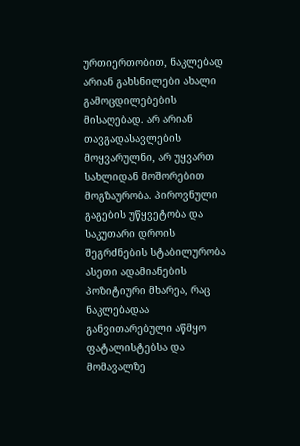ურთიერთობით, ნაკლებად არიან გახსნილები ახალი გამოცდილებების მისაღებად. არ არიან თავგადასავლების მოყვარულნი, არ უყვართ სახლიდან მოშორებით მოგზაურობა. პიროვნული გაგების უწყვეტობა და საკუთარი დროის შეგრძნების სტაბილურობა ასეთი ადამიანების პოზიტიური მხარეა, რაც ნაკლებადაა განვითარებული აწმყო ფატალისტებსა და მომავალზე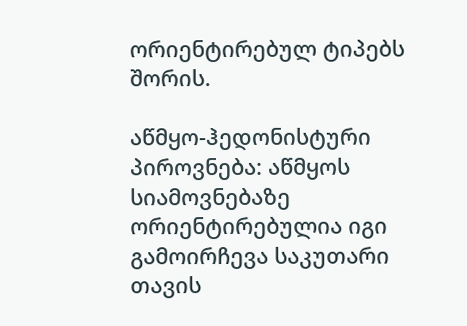ორიენტირებულ ტიპებს შორის.

აწმყო-ჰედონისტური პიროვნება: აწმყოს სიამოვნებაზე ორიენტირებულია იგი გამოირჩევა საკუთარი თავის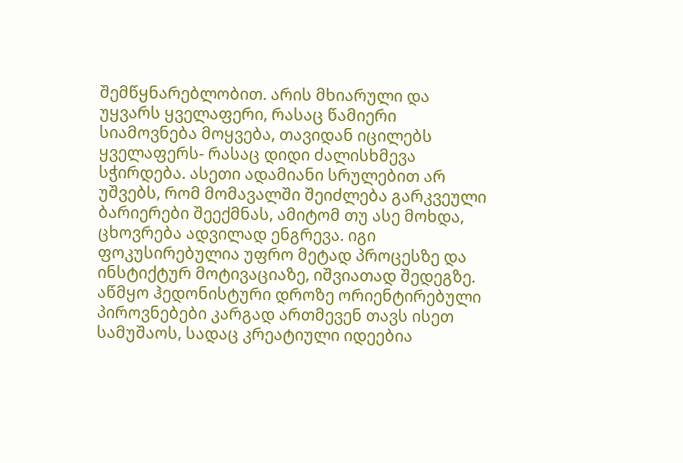შემწყნარებლობით. არის მხიარული და უყვარს ყველაფერი, რასაც წამიერი სიამოვნება მოყვება, თავიდან იცილებს ყველაფერს- რასაც დიდი ძალისხმევა სჭირდება. ასეთი ადამიანი სრულებით არ უშვებს, რომ მომავალში შეიძლება გარკვეული ბარიერები შეექმნას, ამიტომ თუ ასე მოხდა, ცხოვრება ადვილად ენგრევა. იგი ფოკუსირებულია უფრო მეტად პროცესზე და ინსტიქტურ მოტივაციაზე, იშვიათად შედეგზე. აწმყო ჰედონისტური დროზე ორიენტირებული პიროვნებები კარგად ართმევენ თავს ისეთ სამუშაოს, სადაც კრეატიული იდეებია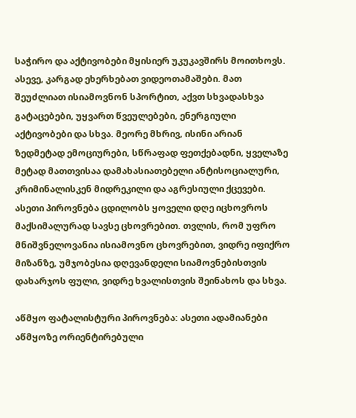საჭირო და აქტივობები მყისიერ უკუკავშირს მოითხოვს. ასევე, კარგად ეხერხებათ ვიდეოთამაშები. მათ შეუძლიათ ისიამოვნონ სპორტით, აქვთ სხვადასხვა გატაცებები, უყვართ წვეულებები, ენერგიული აქტივობები და სხვა. მეორე მხრივ, ისინი არიან ზედმეტად ემოციურები, სწრაფად ფეთქებადნი, ყველაზე მეტად მათთვისაა დამახასიათებელი ანტისოციალური, კრიმინალისკენ მიდრეკილი და აგრესიული ქცევები. ასეთი პიროვნება ცდილობს ყოველი დღე იცხოვროს მაქსიმალურად სავსე ცხოვრებით. თვლის, რომ უფრო მნიშვნელოვანია ისიამოვნო ცხოვრებით, ვიდრე იფიქრო მიზანზე, უმჯობესია დღევანდელი სიამოვნებისთვის დახარჯოს ფული, ვიდრე ხვალისთვის შეინახოს და სხვა.

აწმყო ფატალისტური პიროვნება: ასეთი ადამიანები აწმყოზე ორიენტირებული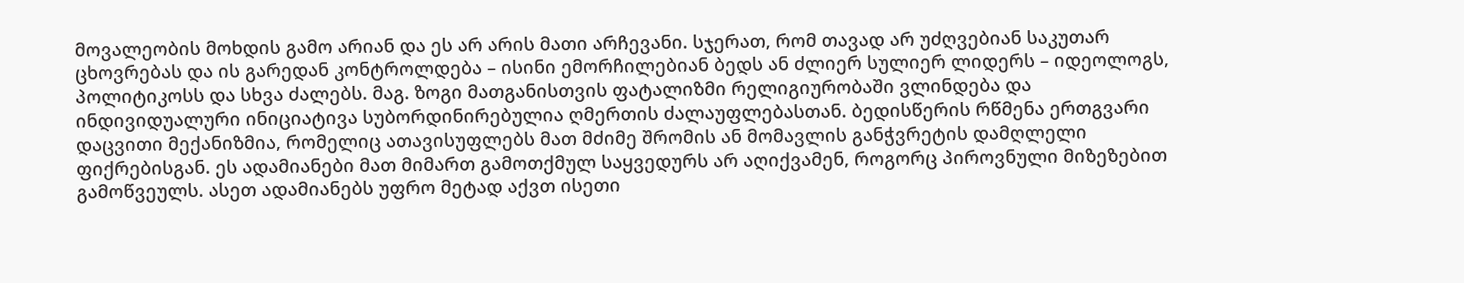მოვალეობის მოხდის გამო არიან და ეს არ არის მათი არჩევანი. სჯერათ, რომ თავად არ უძღვებიან საკუთარ ცხოვრებას და ის გარედან კონტროლდება – ისინი ემორჩილებიან ბედს ან ძლიერ სულიერ ლიდერს – იდეოლოგს, პოლიტიკოსს და სხვა ძალებს. მაგ. ზოგი მათგანისთვის ფატალიზმი რელიგიურობაში ვლინდება და ინდივიდუალური ინიციატივა სუბორდინირებულია ღმერთის ძალაუფლებასთან. ბედისწერის რწმენა ერთგვარი დაცვითი მექანიზმია, რომელიც ათავისუფლებს მათ მძიმე შრომის ან მომავლის განჭვრეტის დამღლელი ფიქრებისგან. ეს ადამიანები მათ მიმართ გამოთქმულ საყვედურს არ აღიქვამენ, როგორც პიროვნული მიზეზებით გამოწვეულს. ასეთ ადამიანებს უფრო მეტად აქვთ ისეთი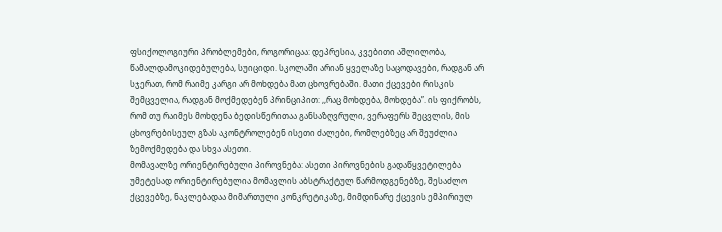ფსიქოლოგიური პრობლემები, როგორიცაა: დეპრესია, კვებითი აშლილობა, წამალდამოკიდებულება, სუიციდი. სკოლაში არიან ყველაზე საცოდავები, რადგან არ სჯერათ, რომ რაიმე კარგი არ მოხდება მათ ცხოვრებაში. მათი ქცევები რისკის შემცველია, რადგან მოქმედებენ პრინციპით: ,,რაც მოხდება, მოხდება”. ის ფიქრობს, რომ თუ რაიმეს მოხდენა ბედისწერითაა განსაზღვრული, ვერაფერს შეცვლის, მის ცხოვრებისეულ გზას აკონტროლებენ ისეთი ძალები, რომლებზეც არ შეუძლია ზემოქმედება და სხვა ასეთი.
მომავალზე ორიენტირებული პიროვნება: ასეთი პიროვნების გადაწყვეტილება უმეტესად ორიენტირებულია მომავლის აბსტრაქტულ წარმოდგენებზე, შესაძლო ქცევებზე, ნაკლებადაა მიმართული კონკრეტიკაზე, მიმდინარე ქცევის ემპირიულ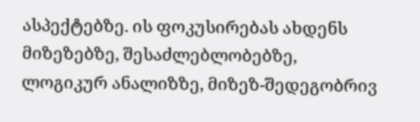ასპექტებზე. ის ფოკუსირებას ახდენს მიზეზებზე, შესაძლებლობებზე, ლოგიკურ ანალიზზე, მიზეზ-შედეგობრივ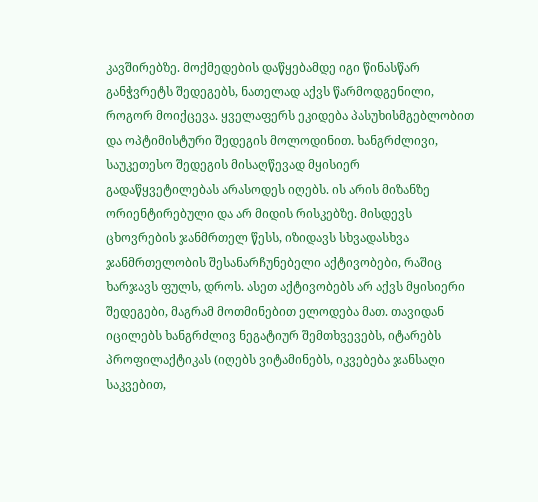კავშირებზე. მოქმედების დაწყებამდე იგი წინასწარ განჭვრეტს შედეგებს, ნათელად აქვს წარმოდგენილი, როგორ მოიქცევა. ყველაფერს ეკიდება პასუხისმგებლობით და ოპტიმისტური შედეგის მოლოდინით. ხანგრძლივი, საუკეთესო შედეგის მისაღწევად მყისიერ გადაწყვეტილებას არასოდეს იღებს. ის არის მიზანზე ორიენტირებული და არ მიდის რისკებზე. მისდევს ცხოვრების ჯანმრთელ წესს, იზიდავს სხვადასხვა ჯანმრთელობის შესანარჩუნებელი აქტივობები, რაშიც ხარჯავს ფულს, დროს. ასეთ აქტივობებს არ აქვს მყისიერი შედეგები, მაგრამ მოთმინებით ელოდება მათ. თავიდან იცილებს ხანგრძლივ ნეგატიურ შემთხვევებს, იტარებს პროფილაქტიკას (იღებს ვიტამინებს, იკვებება ჯანსაღი საკვებით,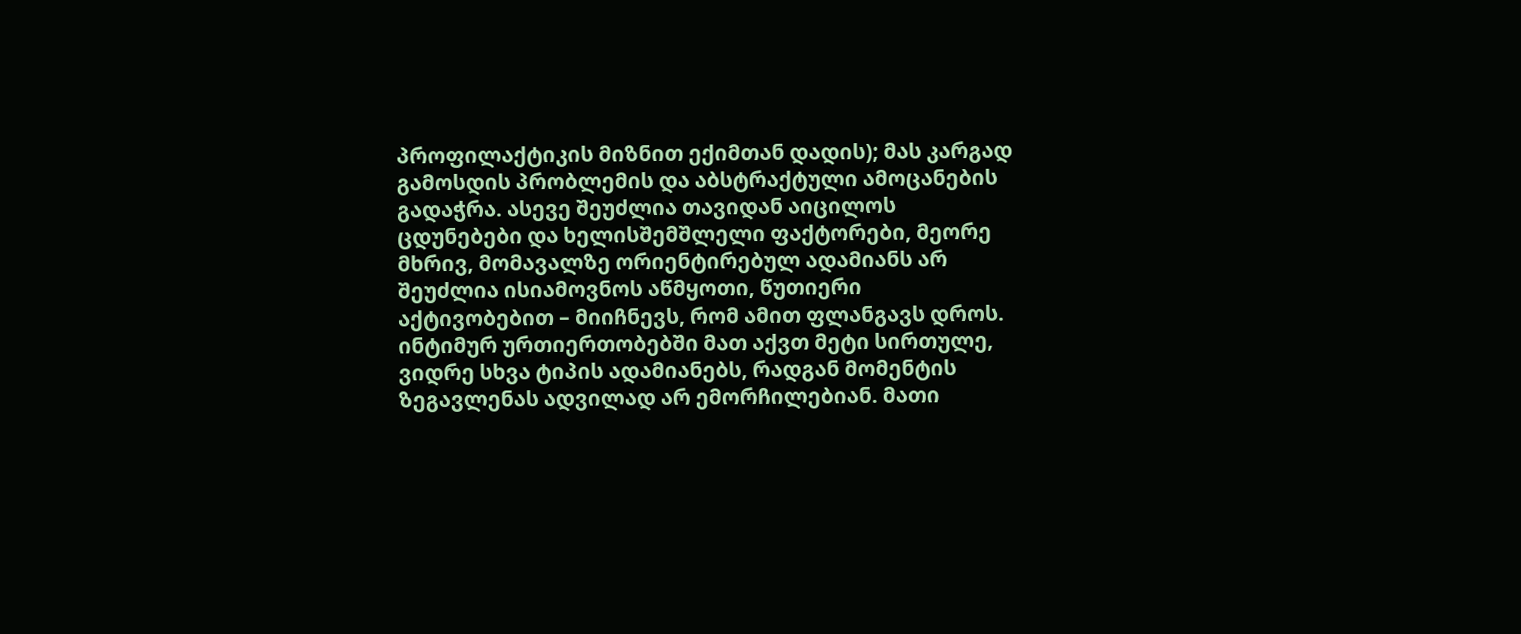პროფილაქტიკის მიზნით ექიმთან დადის); მას კარგად გამოსდის პრობლემის და აბსტრაქტული ამოცანების გადაჭრა. ასევე შეუძლია თავიდან აიცილოს ცდუნებები და ხელისშემშლელი ფაქტორები, მეორე მხრივ, მომავალზე ორიენტირებულ ადამიანს არ შეუძლია ისიამოვნოს აწმყოთი, წუთიერი აქტივობებით – მიიჩნევს, რომ ამით ფლანგავს დროს. ინტიმურ ურთიერთობებში მათ აქვთ მეტი სირთულე, ვიდრე სხვა ტიპის ადამიანებს, რადგან მომენტის ზეგავლენას ადვილად არ ემორჩილებიან. მათი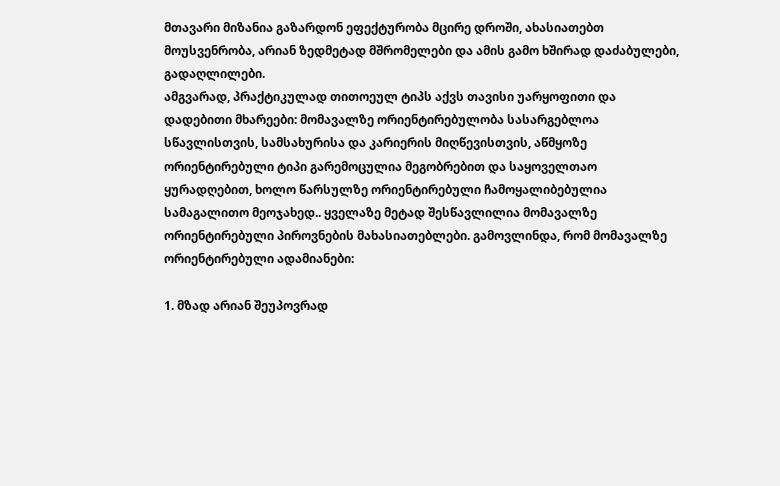მთავარი მიზანია გაზარდონ ეფექტურობა მცირე დროში, ახასიათებთ მოუსვენრობა, არიან ზედმეტად მშრომელები და ამის გამო ხშირად დაძაბულები, გადაღლილები.
ამგვარად, პრაქტიკულად თითოეულ ტიპს აქვს თავისი უარყოფითი და დადებითი მხარეები: მომავალზე ორიენტირებულობა სასარგებლოა სწავლისთვის, სამსახურისა და კარიერის მიღწევისთვის, აწმყოზე ორიენტირებული ტიპი გარემოცულია მეგობრებით და საყოველთაო ყურადღებით, ხოლო წარსულზე ორიენტირებული ჩამოყალიბებულია სამაგალითო მეოჯახედ.. ყველაზე მეტად შესწავლილია მომავალზე ორიენტირებული პიროვნების მახასიათებლები. გამოვლინდა, რომ მომავალზე ორიენტირებული ადამიანები:

1. მზად არიან შეუპოვრად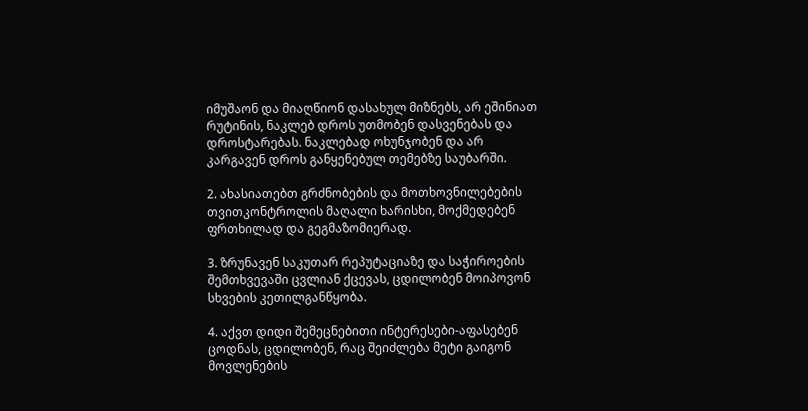იმუშაონ და მიაღწიონ დასახულ მიზნებს, არ ეშინიათ რუტინის, ნაკლებ დროს უთმობენ დასვენებას და დროსტარებას. ნაკლებად ოხუნჯობენ და არ კარგავენ დროს განყენებულ თემებზე საუბარში.

2. ახასიათებთ გრძნობების და მოთხოვნილებების თვითკონტროლის მაღალი ხარისხი, მოქმედებენ ფრთხილად და გეგმაზომიერად.

3. ზრუნავენ საკუთარ რეპუტაციაზე და საჭიროების შემთხვევაში ცვლიან ქცევას, ცდილობენ მოიპოვონ სხვების კეთილგანწყობა.

4. აქვთ დიდი შემეცნებითი ინტერესები-აფასებენ ცოდნას, ცდილობენ, რაც შეიძლება მეტი გაიგონ მოვლენების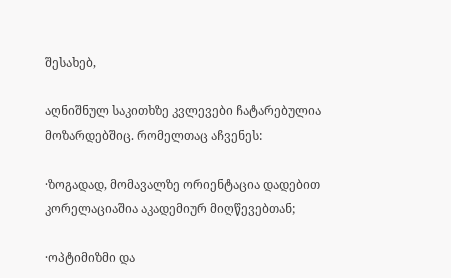შესახებ,

აღნიშნულ საკითხზე კვლევები ჩატარებულია მოზარდებშიც. რომელთაც აჩვენეს:

·ზოგადად, მომავალზე ორიენტაცია დადებით კორელაციაშია აკადემიურ მიღწევებთან;

·ოპტიმიზმი და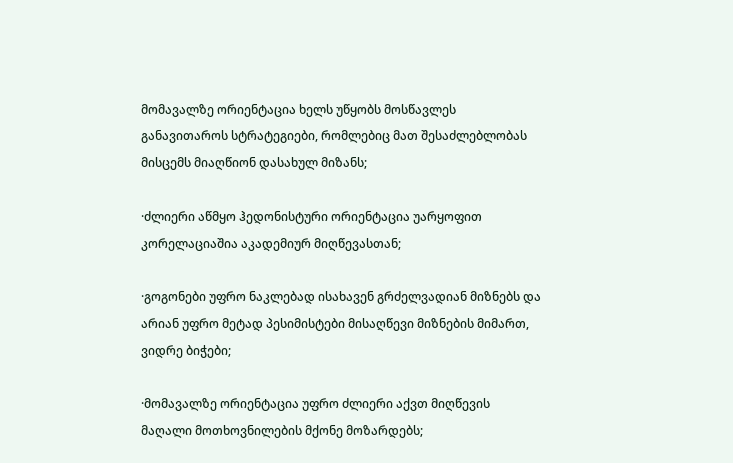მომავალზე ორიენტაცია ხელს უწყობს მოსწავლეს განავითაროს სტრატეგიები, რომლებიც მათ შესაძლებლობას მისცემს მიაღწიონ დასახულ მიზანს;

·ძლიერი აწმყო ჰედონისტური ორიენტაცია უარყოფით კორელაციაშია აკადემიურ მიღწევასთან;

·გოგონები უფრო ნაკლებად ისახავენ გრძელვადიან მიზნებს და არიან უფრო მეტად პესიმისტები მისაღწევი მიზნების მიმართ, ვიდრე ბიჭები;

·მომავალზე ორიენტაცია უფრო ძლიერი აქვთ მიღწევის მაღალი მოთხოვნილების მქონე მოზარდებს;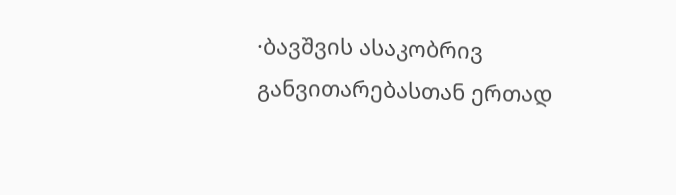·ბავშვის ასაკობრივ განვითარებასთან ერთად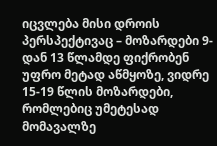იცვლება მისი დროის პერსპექტივაც – მოზარდები 9-დან 13 წლამდე ფიქრობენ უფრო მეტად აწმყოზე, ვიდრე 15-19 წლის მოზარდები, რომლებიც უმეტესად მომავალზე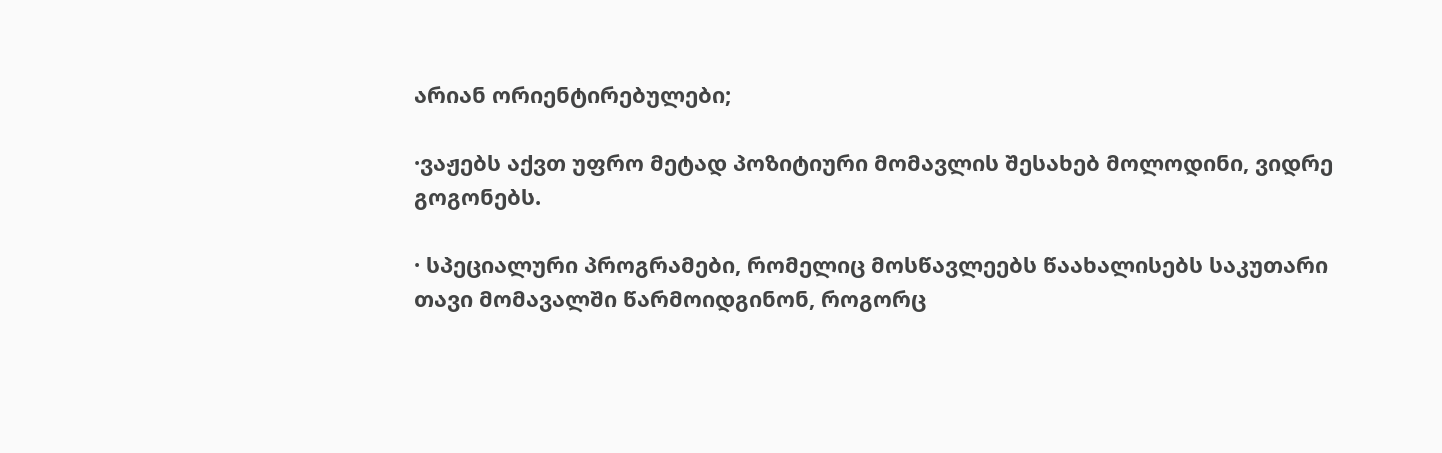არიან ორიენტირებულები;

·ვაჟებს აქვთ უფრო მეტად პოზიტიური მომავლის შესახებ მოლოდინი, ვიდრე გოგონებს.

· სპეციალური პროგრამები, რომელიც მოსწავლეებს წაახალისებს საკუთარი თავი მომავალში წარმოიდგინონ, როგორც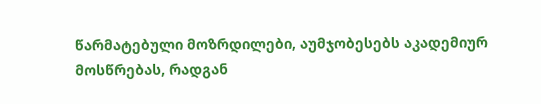წარმატებული მოზრდილები, აუმჯობესებს აკადემიურ მოსწრებას, რადგან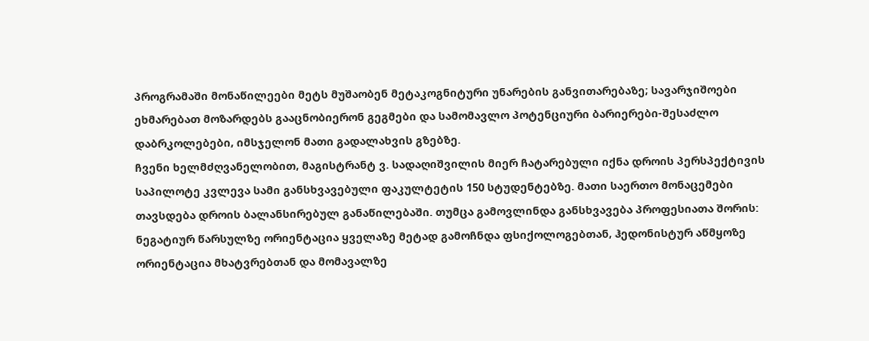პროგრამაში მონაწილეები მეტს მუშაობენ მეტაკოგნიტური უნარების განვითარებაზე; სავარჯიშოები ეხმარებათ მოზარდებს გააცნობიერონ გეგმები და სამომავლო პოტენციური ბარიერები-შესაძლო დაბრკოლებები, იმსჯელონ მათი გადალახვის გზებზე.
ჩვენი ხელმძღვანელობით, მაგისტრანტ ვ. სადაღიშვილის მიერ ჩატარებული იქნა დროის პერსპექტივის საპილოტე კვლევა სამი განსხვავებული ფაკულტეტის 150 სტუდენტებზე. მათი საერთო მონაცემები თავსდება დროის ბალანსირებულ განაწილებაში. თუმცა გამოვლინდა განსხვავება პროფესიათა შორის: ნეგატიურ წარსულზე ორიენტაცია ყველაზე მეტად გამოჩნდა ფსიქოლოგებთან, ჰედონისტურ აწმყოზე ორიენტაცია მხატვრებთან და მომავალზე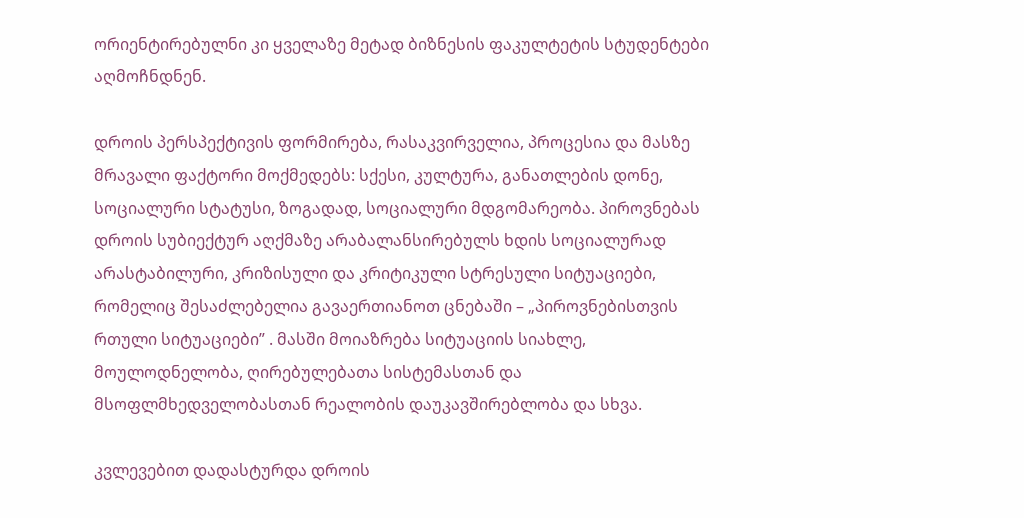ორიენტირებულნი კი ყველაზე მეტად ბიზნესის ფაკულტეტის სტუდენტები აღმოჩნდნენ.

დროის პერსპექტივის ფორმირება, რასაკვირველია, პროცესია და მასზე მრავალი ფაქტორი მოქმედებს: სქესი, კულტურა, განათლების დონე, სოციალური სტატუსი, ზოგადად, სოციალური მდგომარეობა. პიროვნებას დროის სუბიექტურ აღქმაზე არაბალანსირებულს ხდის სოციალურად არასტაბილური, კრიზისული და კრიტიკული სტრესული სიტუაციები, რომელიც შესაძლებელია გავაერთიანოთ ცნებაში – „პიროვნებისთვის რთული სიტუაციები” . მასში მოიაზრება სიტუაციის სიახლე, მოულოდნელობა, ღირებულებათა სისტემასთან და მსოფლმხედველობასთან რეალობის დაუკავშირებლობა და სხვა.

კვლევებით დადასტურდა დროის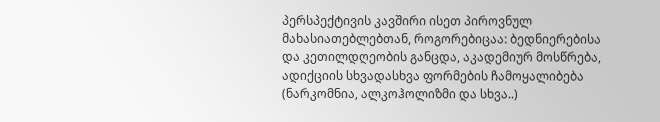პერსპექტივის კავშირი ისეთ პიროვნულ მახასიათებლებთან, როგორებიცაა: ბედნიერებისა და კეთილდღეობის განცდა, აკადემიურ მოსწრება, ადიქციის სხვადასხვა ფორმების ჩამოყალიბება (ნარკომნია, ალკოჰოლიზმი და სხვა..)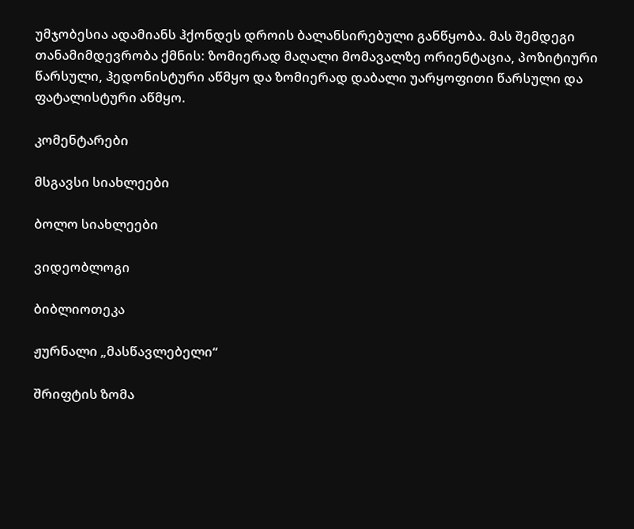უმჯობესია ადამიანს ჰქონდეს დროის ბალანსირებული განწყობა. მას შემდეგი თანამიმდევრობა ქმნის: ზომიერად მაღალი მომავალზე ორიენტაცია, პოზიტიური წარსული, ჰედონისტური აწმყო და ზომიერად დაბალი უარყოფითი წარსული და ფატალისტური აწმყო.

კომენტარები

მსგავსი სიახლეები

ბოლო სიახლეები

ვიდეობლოგი

ბიბლიოთეკა

ჟურნალი „მასწავლებელი“

შრიფტის ზომა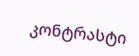კონტრასტი